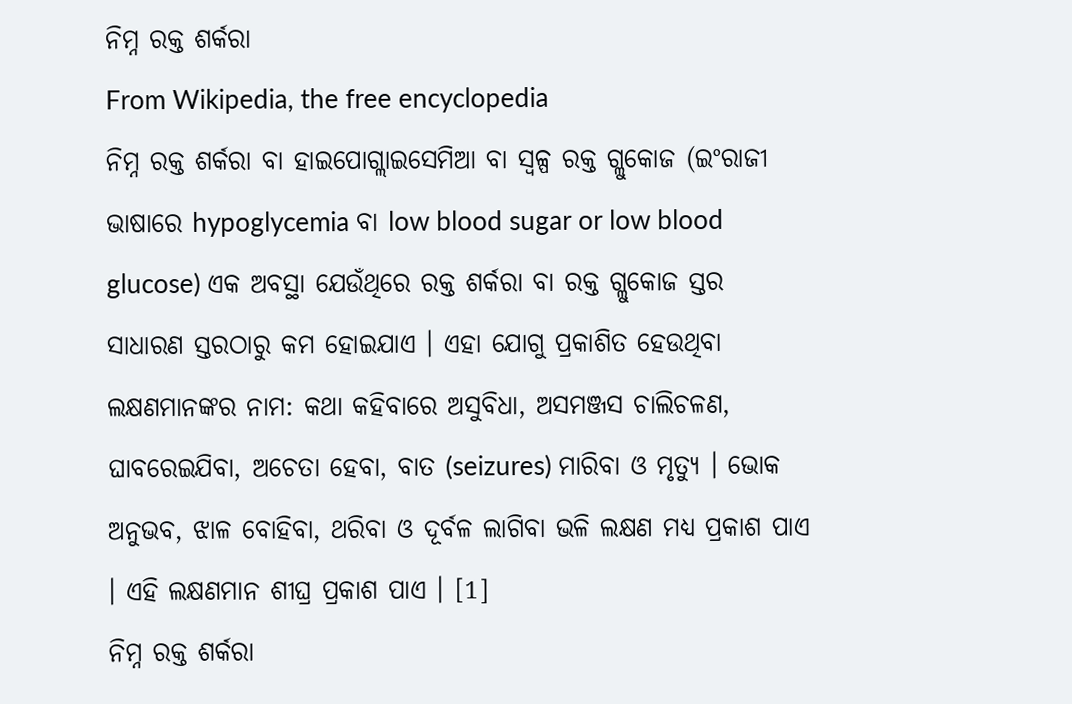ନିମ୍ନ ରକ୍ତ ଶର୍କରା
From Wikipedia, the free encyclopedia
ନିମ୍ନ ରକ୍ତ ଶର୍କରା ବା ହାଇପୋଗ୍ଲାଇସେମିଆ ବା ସ୍ୱଳ୍ପ ରକ୍ତ ଗ୍ଲୁକୋଜ (ଇଂରାଜୀ ଭାଷାରେ hypoglycemia ବା low blood sugar or low blood glucose) ଏକ ଅବସ୍ଥା ଯେଉଁଥିରେ ରକ୍ତ ଶର୍କରା ବା ରକ୍ତ ଗ୍ଲୁକୋଜ ସ୍ତର ସାଧାରଣ ସ୍ତରଠାରୁ କମ ହୋଇଯାଏ । ଏହା ଯୋଗୁ ପ୍ରକାଶିତ ହେଉଥିବା ଲକ୍ଷଣମାନଙ୍କର ନାମ: କଥା କହିବାରେ ଅସୁବିଧା, ଅସମଞ୍ଜସ ଚାଲିଚଳଣ, ଘାବରେଇଯିବା, ଅଚେତା ହେବା, ବାତ (seizures) ମାରିବା ଓ ମୃତ୍ୟୁ । ଭୋକ ଅନୁଭବ, ଝାଳ ବୋହିବା, ଥରିବା ଓ ଦୂର୍ବଳ ଲାଗିବା ଭଳି ଲକ୍ଷଣ ମଧ୍ୟ ପ୍ରକାଶ ପାଏ । ଏହି ଲକ୍ଷଣମାନ ଶୀଘ୍ର ପ୍ରକାଶ ପାଏ । [1]
ନିମ୍ନ ରକ୍ତ ଶର୍କରା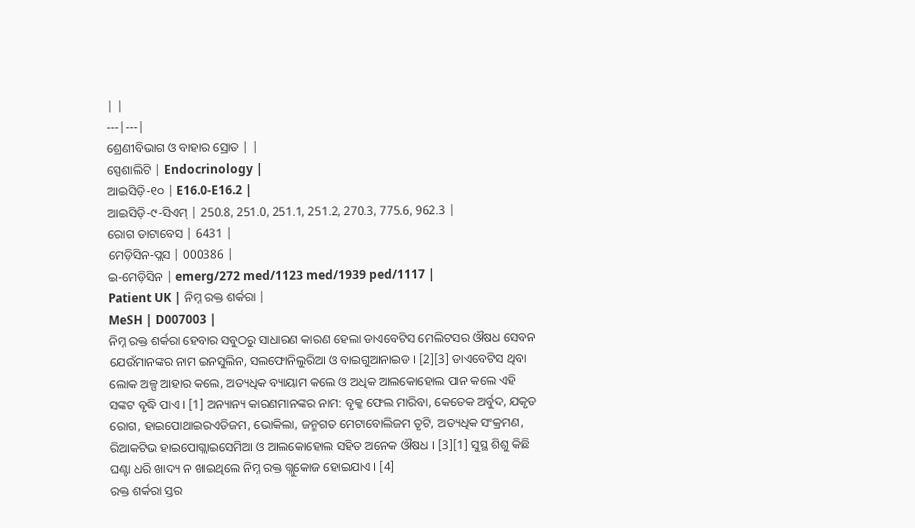| |
---|---|
ଶ୍ରେଣୀବିଭାଗ ଓ ବାହାର ସ୍ରୋତ | |
ସ୍ପେଶାଲିଟି | Endocrinology |
ଆଇସିଡ଼ି-୧୦ | E16.0-E16.2 |
ଆଇସିଡ଼ି-୯-ସିଏମ୍ | 250.8, 251.0, 251.1, 251.2, 270.3, 775.6, 962.3 |
ରୋଗ ଡାଟାବେସ | 6431 |
ମେଡ଼ିସିନ-ପ୍ଲସ | 000386 |
ଇ-ମେଡ଼ିସିନ | emerg/272 med/1123 med/1939 ped/1117 |
Patient UK | ନିମ୍ନ ରକ୍ତ ଶର୍କରା |
MeSH | D007003 |
ନିମ୍ନ ରକ୍ତ ଶର୍କରା ହେବାର ସବୁଠରୁ ସାଧାରଣ କାରଣ ହେଲା ଡାଏବେଟିସ ମେଲିଟସର ଔଷଧ ସେବନ ଯେଉଁମାନଙ୍କର ନାମ ଇନସୁଲିନ, ସଲଫୋନିଲୁରିଆ ଓ ବାଇଗୁଆନାଇଡ । [2][3] ଡାଏବେଟିସ ଥିବା ଲୋକ ଅଳ୍ପ ଆହାର କଲେ, ଅତ୍ୟଧିକ ବ୍ୟାୟାମ କଲେ ଓ ଅଧିକ ଆଲକୋହୋଲ ପାନ କଲେ ଏହି ସଙ୍କଟ ବୃଦ୍ଧି ପାଏ । [1] ଅନ୍ୟାନ୍ୟ କାରଣମାନଙ୍କର ନାମ: ବୃକ୍କ ଫେଲ ମାରିବା, କେତେକ ଅର୍ବୁଦ, ଯକୃତ ରୋଗ, ହାଇପୋଥାଇରଏଡିଜମ, ଭୋକିଲା, ଜନ୍ମଗତ ମେଟାବୋଲିଜମ ତୃଟି, ଅତ୍ୟଧିକ ସଂକ୍ରମଣ, ରିଆକଟିଭ ହାଇପୋଗ୍ଲାଇସେମିଆ ଓ ଆଲକୋହୋଲ ସହିତ ଅନେକ ଔଷଧ । [3][1] ସୁସ୍ଥ ଶିଶୁ କିଛି ଘଣ୍ଟା ଧରି ଖାଦ୍ୟ ନ ଖାଇଥିଲେ ନିମ୍ନ ରକ୍ତ ଗ୍ଲୁକୋଜ ହୋଇଯାଏ । [4]
ରକ୍ତ ଶର୍କରା ସ୍ତର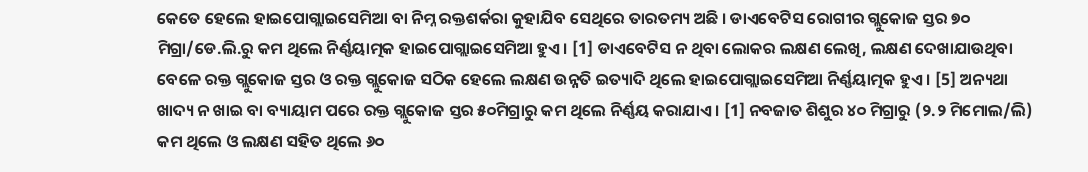କେତେ ହେଲେ ହାଇପୋଗ୍ଲାଇସେମିଆ ବା ନିମ୍ନ ରକ୍ତଶର୍କରା କୁହାଯିବ ସେଥିରେ ତାରତମ୍ୟ ଅଛି । ଡାଏବେଟିସ ରୋଗୀର ଗ୍ଲୁକୋଜ ସ୍ତର ୭୦ ମିଗ୍ରା/ଡେ.ଲି.ରୁ କମ ଥିଲେ ନିର୍ଣ୍ଣୟାତ୍ମକ ହାଇପୋଗ୍ଲାଇସେମିଆ ହୁଏ । [1] ଡାଏବେଟିସ ନ ଥିବା ଲୋକର ଲକ୍ଷଣ ଲେଖି, ଲକ୍ଷଣ ଦେଖାଯାଉଥିବା ବେଳେ ରକ୍ତ ଗ୍ଲୁକୋଜ ସ୍ତର ଓ ରକ୍ତ ଗ୍ଲୁକୋଜ ସଠିକ ହେଲେ ଲକ୍ଷଣ ଉନ୍ନତି ଇତ୍ୟାଦି ଥିଲେ ହାଇପୋଗ୍ଲାଇସେମିଆ ନିର୍ଣ୍ଣୟାତ୍ମକ ହୁଏ । [5] ଅନ୍ୟଥା ଖାଦ୍ୟ ନ ଖାଇ ବା ବ୍ୟାୟାମ ପରେ ରକ୍ତ ଗ୍ଲୁକୋଜ ସ୍ତର ୫୦ମିଗ୍ରାରୁ କମ ଥିଲେ ନିର୍ଣ୍ଣୟ କରାଯାଏ । [1] ନବଜାତ ଶିଶୁର ୪୦ ମିଗ୍ରାରୁ (୨.୨ ମିମୋଲ/ଲି) କମ ଥିଲେ ଓ ଲକ୍ଷଣ ସହିତ ଥିଲେ ୬୦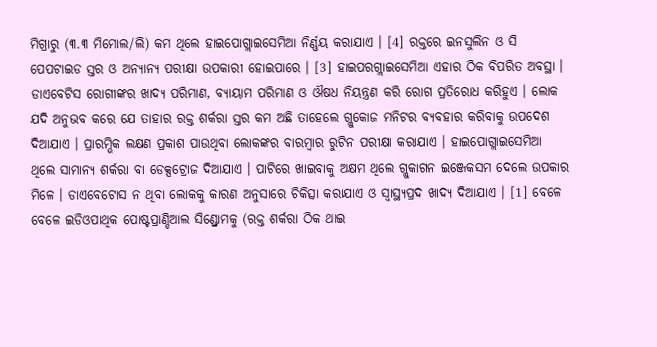ମିଗ୍ରାରୁ (୩.୩ ମିମୋଲ/ଲି) କମ ଥିଲେ ହାଇପୋଗ୍ଲାଇସେମିଆ ନିର୍ଣ୍ଣୟ କରାଯାଏ । [4] ରକ୍ତରେ ଇନସୁଲିନ ଓ ସି ପେପଟାଇଡ ସ୍ତର ଓ ଅନ୍ୟାନ୍ୟ ପରୀକ୍ଷା ଉପକାରୀ ହୋଇପାରେ । [3] ହାଇପରଗ୍ଲାଇସେମିଆ ଏହାର ଠିକ ବିପରିତ ଅବସ୍ଥା ।
ଡାଏବେଟିସ ରୋଗୀଙ୍କର ଖାଦ୍ୟ ପରିମାଣ, ବ୍ୟାୟାମ ପରିମାଣ ଓ ଔଷଧ ନିୟନ୍ତ୍ରଣ କରି ରୋଗ ପ୍ରତିରୋଧ କରିହୁଏ । ଲୋକ ଯଦି ଅନୁଭବ କରେ ଯେ ତାହାର ରକ୍ତ ଶର୍କରା ସ୍ତର କମ ଅଛି ତାହେଲେ ଗ୍ଲୁକୋଜ ମନିଟର ବ୍ୟବହାର କରିବାକୁ ଉପଦେଶ ଦିଆଯାଏ । ପ୍ରାରମ୍ଭିକ ଲକ୍ଷଣ ପ୍ରକାଶ ପାଉଥିବା ଲୋକଙ୍କର ବାରମ୍ବାର ରୁଟିନ ପରୀକ୍ଷା କରାଯାଏ । ହାଇପୋଗ୍ଲାଇସେମିଆ ଥିଲେ ସାମାନ୍ୟ ଶର୍କରା ବା ଡେକ୍ସଟ୍ରୋଜ ଦିଆଯାଏ । ପାଟିରେ ଖାଇବାକୁ ଅକ୍ଷମ ଥିଲେ ଗ୍ଲୁକାଗନ ଇଞ୍ଜେକସମ ଦେଲେ ଉପକାର ମିଳେ । ଡାଏବେଟୋସ ନ ଥିବା ଲୋକକୁ କାରଣ ଅନୁସାରେ ଚିକିତ୍ସା କରାଯାଏ ଓ ସ୍ୱାସ୍ଥ୍ୟପ୍ରଦ ଖାଦ୍ୟ ଦିଆଯାଏ । [1] ବେଳେ ବେଳେ ଇଡିଓପାଥିକ ପୋଷ୍ଟପ୍ରାଣ୍ଡିଆଲ ସିଣ୍ଡ୍ରୋମକୁ (ରକ୍ତ ଶର୍କରା ଠିକ ଥାଇ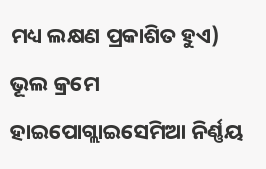ମଧ୍ୟ ଲକ୍ଷଣ ପ୍ରକାଶିତ ହୁଏ) ଭୂଲ କ୍ରମେ ହାଇପୋଗ୍ଲାଇସେମିଆ ନିର୍ଣ୍ଣୟ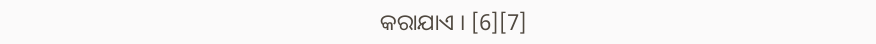କରାଯାଏ । [6][7]